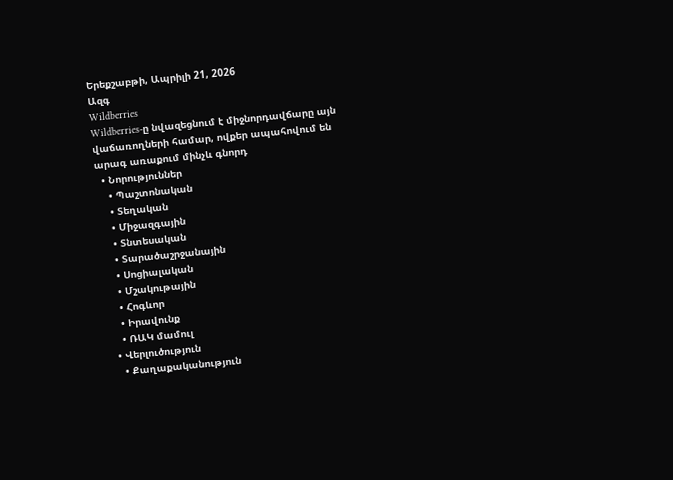Երեքշաբթի, Ապրիլի 21, 2026
Ազգ
Wildberries
Wildberries-ը նվազեցնում է միջնորդավճարը այն վաճառողների համար, ովքեր ապահովում են արագ առաքում մինչև գնորդ
  • Նորություններ
    • Պաշտոնական
    • Տեղական
    • Միջազգային
    • Տնտեսական
    • Տարածաշրջանային
    • Սոցիալական
    • Մշակութային
    • Հոգևոր
    • Իրավունք
    • ՌԱԿ մամուլ
  • Վերլուծություն
    • Քաղաքականություն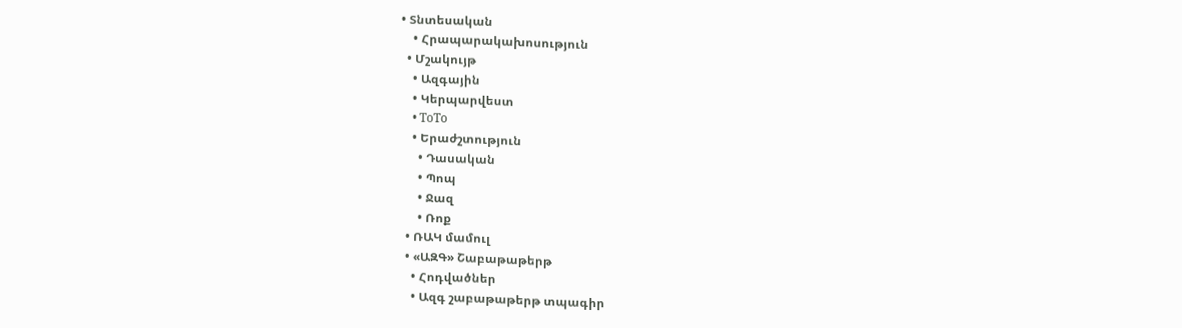• Տնտեսական
    • Հրապարակախոսություն
  • Մշակույթ
    • Ազգային
    • Կերպարվեստ
    • ToTo
    • Երաժշտություն
      • Դասական
      • Պոպ
      • Ջազ
      • Ռոք
  • ՌԱԿ մամուլ
  • «ԱԶԳ» Շաբաթաթերթ
    • Հոդվածներ
    • Ազգ շաբաթաթերթ տպագիր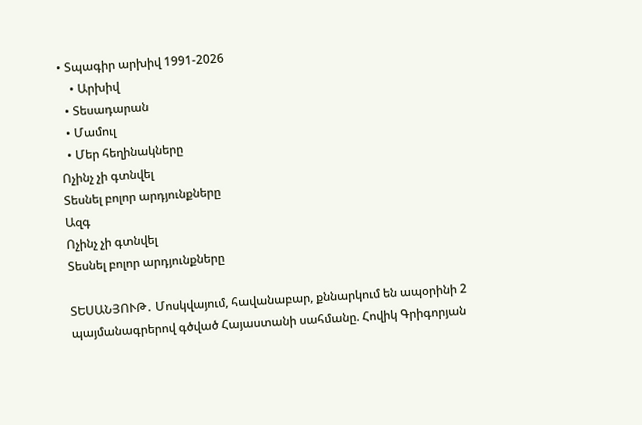• Տպագիր արխիվ 1991-2026
    • Արխիվ
  • Տեսադարան
  • Մամուլ
  • Մեր հեղինակները
Ոչինչ չի գտնվել
Տեսնել բոլոր արդյունքները
Ազգ
Ոչինչ չի գտնվել
Տեսնել բոլոր արդյունքները

ՏԵՍԱՆՅՈՒԹ․ Մոսկվայում, հավանաբար, քննարկում են ապօրինի 2 պայմանագրերով գծված Հայաստանի սահմանը. Հովիկ Գրիգորյան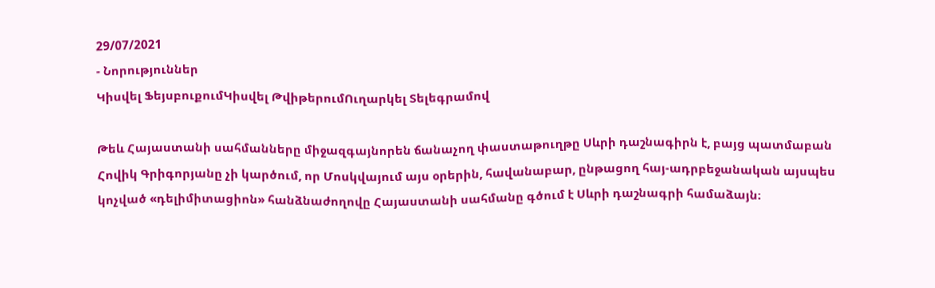29/07/2021
- Նորություններ
Կիսվել ՖեյսբուքումԿիսվել ԹվիթերումՈւղարկել Տելեգրամով

Թեև Հայաստանի սահմանները միջազգայնորեն ճանաչող փաստաթուղթը Սևրի դաշնագիրն է, բայց պատմաբան Հովիկ Գրիգորյանը չի կարծում, որ Մոսկվայում այս օրերին, հավանաբար, ընթացող հայ-ադրբեջանական այսպես կոչված «դելիմիտացիոն» հանձնաժողովը Հայաստանի սահմանը գծում է Սևրի դաշնագրի համաձայն։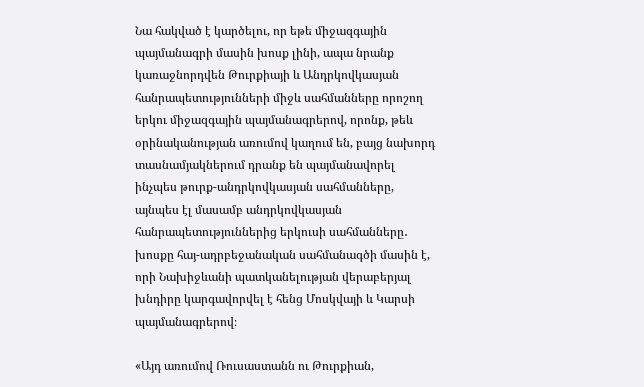Նա հակված է կարծելու, որ եթե միջազգային պայմանագրի մասին խոսք լինի, ապա նրանք կառաջնորդվեն Թուրքիայի և Անդրկովկասյան հանրապետությունների միջև սահմանները որոշող երկու միջազգային պայմանագրերով, որոնք, թեև օրինականության առումով կաղում են, բայց նախորդ տասնամյակներում դրանք են պայմանավորել ինչպես թուրք-անդրկովկասյան սահմանները, այնպես էլ մասամբ անդրկովկասյան հանրապետություններից երկուսի սահմանները․ խոսքը հայ-ադրբեջանական սահմանագծի մասին է, որի Նախիջևանի պատկանելության վերաբերյալ խնդիրը կարգավորվել է հենց Մոսկվայի և Կարսի պայմանագրերով։

«Այդ առումով Ռուսաստանն ու Թուրքիան,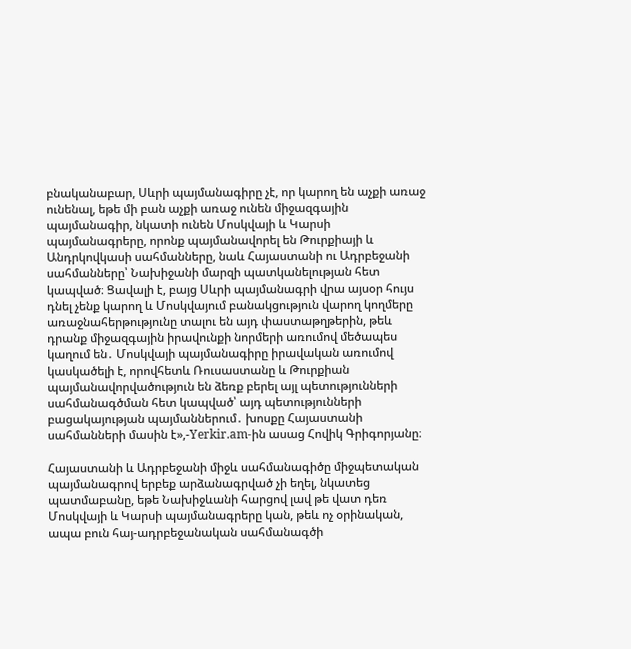բնականաբար, Սևրի պայմանագիրը չէ, որ կարող են աչքի առաջ ունենալ, եթե մի բան աչքի առաջ ունեն միջազգային պայմանագիր, նկատի ունեն Մոսկվայի և Կարսի պայմանագրերը, որոնք պայմանավորել են Թուրքիայի և Անդրկովկասի սահմանները, նաև Հայաստանի ու Ադրբեջանի սահմանները՝ Նախիջանի մարզի պատկանելության հետ կապված։ Ցավալի է, բայց Սևրի պայմանագրի վրա այսօր հույս դնել չենք կարող և Մոսկվայում բանակցություն վարող կողմերը առաջնահերթությունը տալու են այդ փաստաթղթերին, թեև դրանք միջազգային իրավունքի նորմերի առումով մեծապես կաղում են․ Մոսկվայի պայմանագիրը իրավական առումով կասկածելի է, որովհետև Ռուսաստանը և Թուրքիան պայմանավորվածություն են ձեռք բերել այլ պետությունների սահմանագծման հետ կապված՝ այդ պետությունների բացակայության պայմաններում․ խոսքը Հայաստանի սահմանների մասին է»,-Yerkir.am-ին ասաց Հովիկ Գրիգորյանը։

Հայաստանի և Ադրբեջանի միջև սահմանագիծը միջպետական պայմանագրով երբեք արձանագրված չի եղել, նկատեց պատմաբանը, եթե Նախիջևանի հարցով լավ թե վատ դեռ Մոսկվայի և Կարսի պայմանագրերը կան, թեև ոչ օրինական, ապա բուն հայ-ադրբեջանական սահմանագծի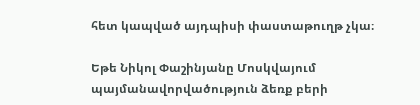հետ կապված այդպիսի փաստաթուղթ չկա։

Եթե Նիկոլ Փաշինյանը Մոսկվայում պայմանավորվածություն ձեռք բերի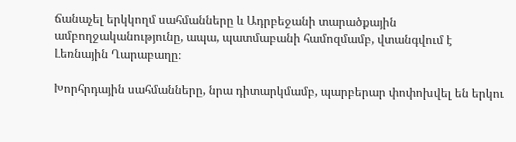ճանաչել երկկողմ սահմանները և Ադրբեջանի տարածքային ամբողջականությունը, ապա, պատմաբանի համոզմամբ, վտանգվում է Լեռնային Ղարաբաղը։

Խորհրդային սահմանները, նրա դիտարկմամբ, պարբերար փոփոխվել են երկու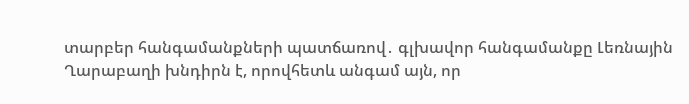տարբեր հանգամանքների պատճառով․ գլխավոր հանգամանքը Լեռնային Ղարաբաղի խնդիրն է, որովհետև անգամ այն, որ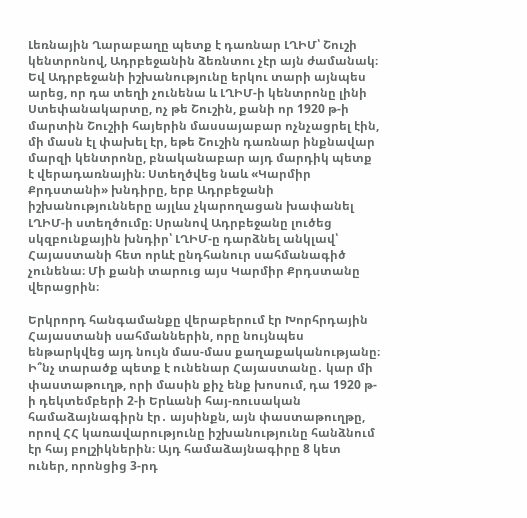Լեռնային Ղարաբաղը պետք է դառնար ԼՂԻՄ՝ Շուշի կենտրոնով, Ադրբեջանին ձեռնտու չէր այն ժամանակ։ Եվ Ադրբեջանի իշխանությունը երկու տարի այնպես արեց, որ դա տեղի չունենա և ԼՂԻՄ-ի կենտրոնը լինի Ստեփանակարտը, ոչ թե Շուշին, քանի որ 1920 թ-ի մարտին Շուշիի հայերին մասսայաբար ոչնչացրել էին, մի մասն էլ փախել էր, եթե Շուշին դառնար ինքնավար մարզի կենտրոնը, բնականաբար այդ մարդիկ պետք է վերադառնային։ Ստեղծվեց նաև «Կարմիր Քրդստանի» խնդիրը, երբ Ադրբեջանի իշխանությունները այլևս չկարողացան խափանել ԼՂԻՄ-ի ստեղծումը։ Սրանով Ադրբեջանը լուծեց սկզբունքային խնդիր՝ ԼՂԻՄ-ը դարձնել անկլավ՝ Հայաստանի հետ որևէ ընդհանուր սահմանագիծ չունենա։ Մի քանի տարուց այս Կարմիր Քրդստանը վերացրին։

Երկրորդ հանգամանքը վերաբերում էր Խորհրդային Հայաստանի սահմաններին, որը նույնպես ենթարկվեց այդ նույն մաս-մաս քաղաքականությանը։  Ի՞նչ տարածք պետք է ունենար Հայաստանը․ կար մի փաստաթուղթ, որի մասին քիչ ենք խոսում, դա 1920 թ-ի դեկտեմբերի 2-ի Երևանի հայ-ռուսական համաձայնագիրն էր․ այսինքն, այն փաստաթուղթը, որով ՀՀ կառավարությունը իշխանությունը հանձնում էր հայ բոլշիկներին։ Այդ համաձայնագիրը 8 կետ ուներ, որոնցից 3-րդ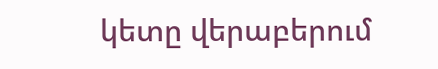կետը վերաբերում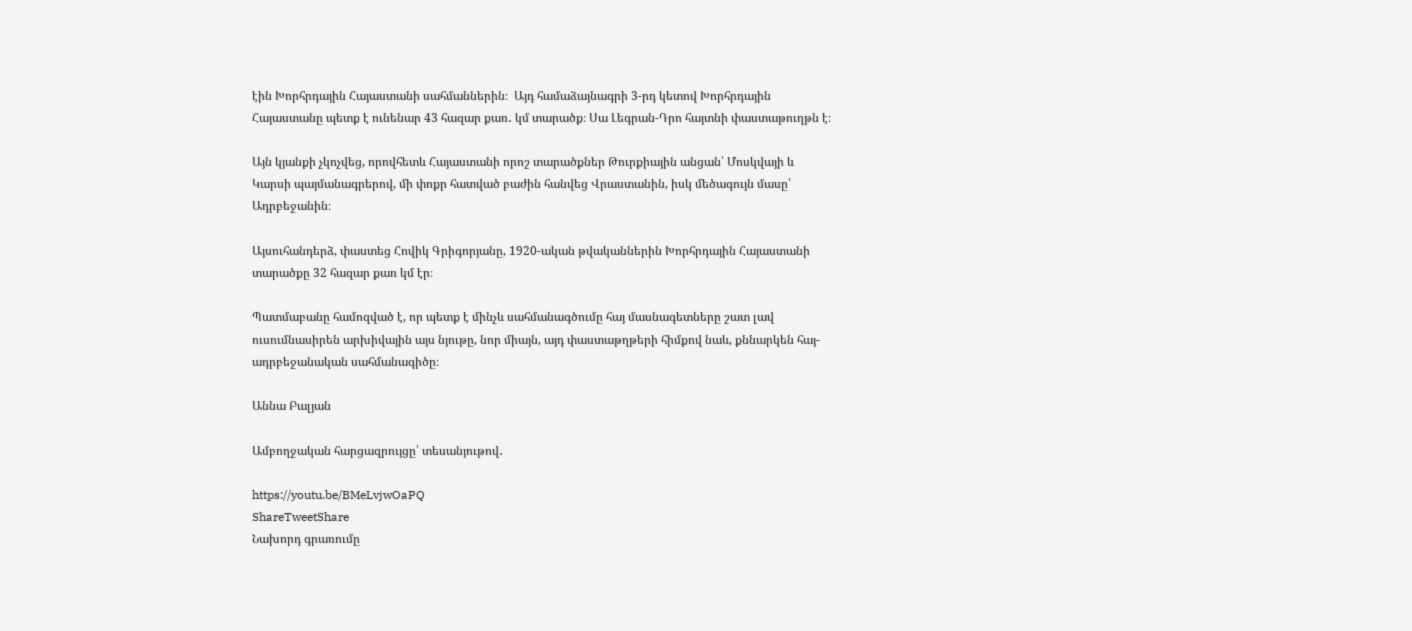էին Խորհրդային Հայաստանի սահմաններին։  Այդ համաձայնագրի 3-րդ կետով Խորհրդային Հայաստանը պետք է ունենար 43 հազար քառ․ կմ տարածք։ Սա Լեգրան-Դրո հայտնի փաստաթուղթն է։

Այն կյանքի չկոչվեց, որովհետև Հայաստանի որոշ տարածքներ Թուրքիային անցան՝ Մոսկվայի և Կարսի պայմանագրերով, մի փոքր հատված բաժին հանվեց Վրաստանին, իսկ մեծագույն մասը՝ Ադրբեջանին։

Այսուհանդերձ, փաստեց Հովիկ Գրիգորյանը, 1920-ական թվականներին Խորհրդային Հայաստանի տարածքը 32 հազար քառ կմ էր։

Պատմաբանը համոզված է, որ պետք է մինչև սահմանագծումը հայ մասնագետները շատ լավ ուսումնասիրեն արխիվային այս նյութը, նոր միայն, այդ փաստաթղթերի հիմքով նաև, քննարկեն հայ-ադրբեջանական սահմանագիծը։

Աննա Բալյան

Ամբողջական հարցազրույցը՝ տեսանյութով․

https://youtu.be/BMeLvjwOaPQ
ShareTweetShare
Նախորդ գրառումը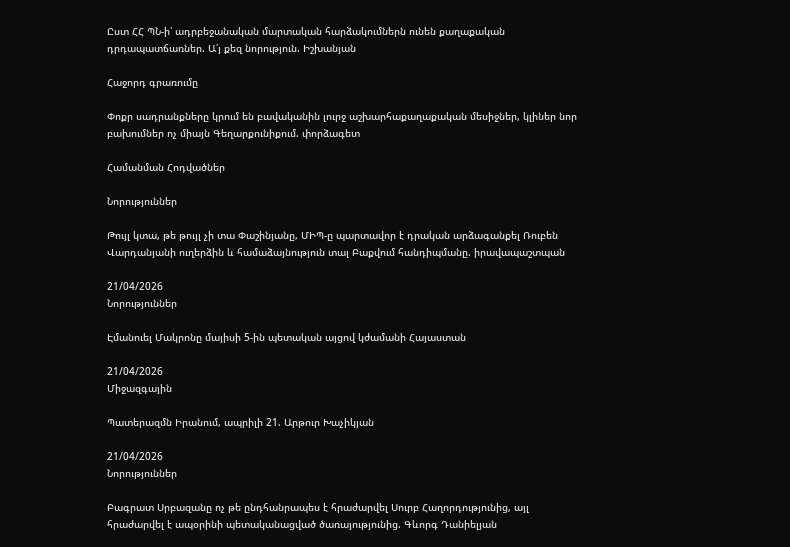Ըստ ՀՀ ՊՆ-ի՝ ադրբեջանական մարտական հարձակումներն ունեն քաղաքական դրդապատճառներ. Ա՛յ քեզ նորություն. Իշխանյան

Հաջորդ գրառումը

Փոքր սադրանքները կրում են բավականին լուրջ աշխարհաքաղաքական մեսիջներ, կլիներ նոր բախումներ ոչ միայն Գեղարքունիքում. փորձագետ

Համանման Հոդվածներ

Նորություններ

Թույլ կտա, թե թույլ չի տա Փաշինյանը, ՄԻՊ-ը պարտավոր է դրական արձագանքել Ռուբեն Վարդանյանի ուղերձին և համաձայնություն տալ Բաքվում հանդիպմանը. իրավապաշտպան

21/04/2026
Նորություններ

Էմանուել Մակրոնը մայիսի 5-ին պետական այցով կժամանի Հայաստան

21/04/2026
Միջազգային

Պատերազմն Իրանում, ապրիլի 21. Արթուր Խաչիկյան

21/04/2026
Նորություններ

Բագրատ Սրբազանը ոչ թե ընդհանրապես է հրաժարվել Սուրբ Հաղորդությունից, այլ հրաժարվել է ապօրինի պետականացված ծառայությունից. Գևորգ Դանիելյան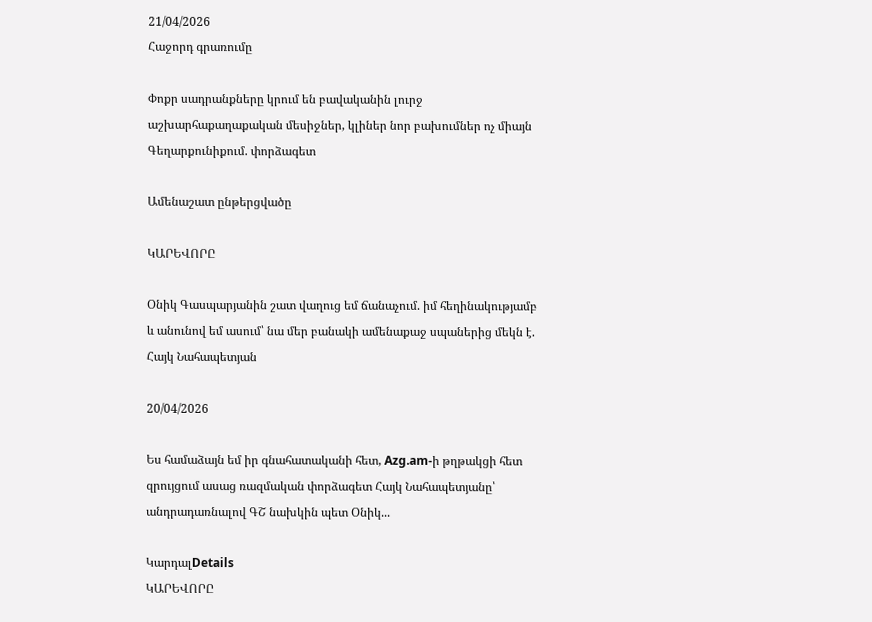21/04/2026
Հաջորդ գրառումը

Փոքր սադրանքները կրում են բավականին լուրջ աշխարհաքաղաքական մեսիջներ, կլիներ նոր բախումներ ոչ միայն Գեղարքունիքում. փորձագետ

Ամենաշատ ընթերցվածը

ԿԱՐԵՎՈՐԸ

Օնիկ Գասպարյանին շատ վաղուց եմ ճանաչում. իմ հեղինակությամբ և անունով եմ ասում՝ նա մեր բանակի ամենաքաջ սպաներից մեկն է. Հայկ Նահապետյան

20/04/2026

Ես համաձայն եմ իր գնահատականի հետ, Azg.am-ի թղթակցի հետ զրույցում ասաց ռազմական փորձագետ Հայկ Նահապետյանը՝ անդրադառնալով ԳՇ նախկին պետ Օնիկ...

ԿարդալDetails
ԿԱՐԵՎՈՐԸ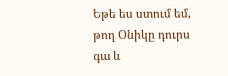Եթե ես ստում եմ, թող Օնիկը դուրս գա և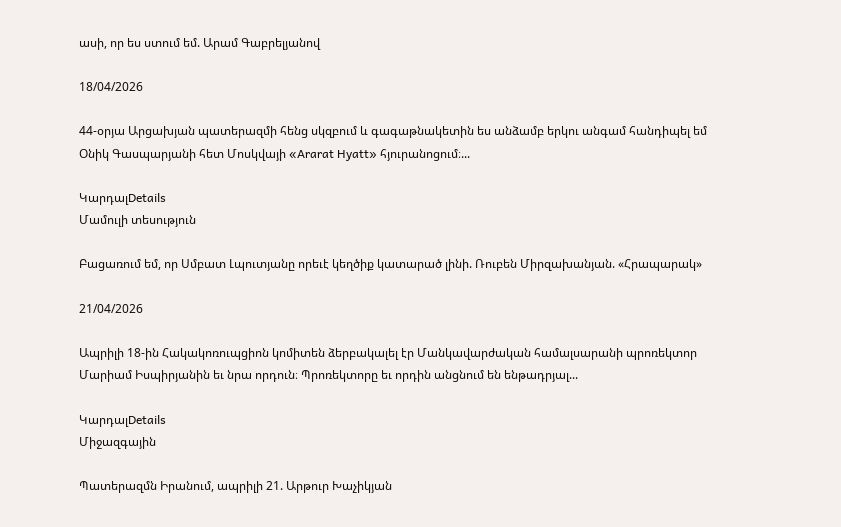ասի, որ ես ստում եմ. Արամ Գաբրելյանով

18/04/2026

44-օրյա Արցախյան պատերազմի հենց սկզբում և գագաթնակետին ես անձամբ երկու անգամ հանդիպել եմ Օնիկ Գասպարյանի հետ Մոսկվայի «Ararat Hyatt» հյուրանոցում։...

ԿարդալDetails
Մամուլի տեսություն

Բացառում եմ, որ Սմբատ Լպուտյանը որեւէ կեղծիք կատարած լինի. Ռուբեն Միրզախանյան. «Հրապարակ»

21/04/2026

Ապրիլի 18-ին Հակակոռուպցիոն կոմիտեն ձերբակալել էր Մանկավարժական համալսարանի պրոռեկտոր Մարիամ Իսպիրյանին եւ նրա որդուն։ Պրոռեկտորը եւ որդին անցնում են ենթադրյալ...

ԿարդալDetails
Միջազգային

Պատերազմն Իրանում, ապրիլի 21. Արթուր Խաչիկյան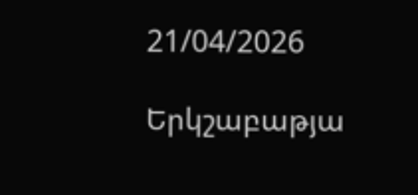21/04/2026

Երկշաբաթյա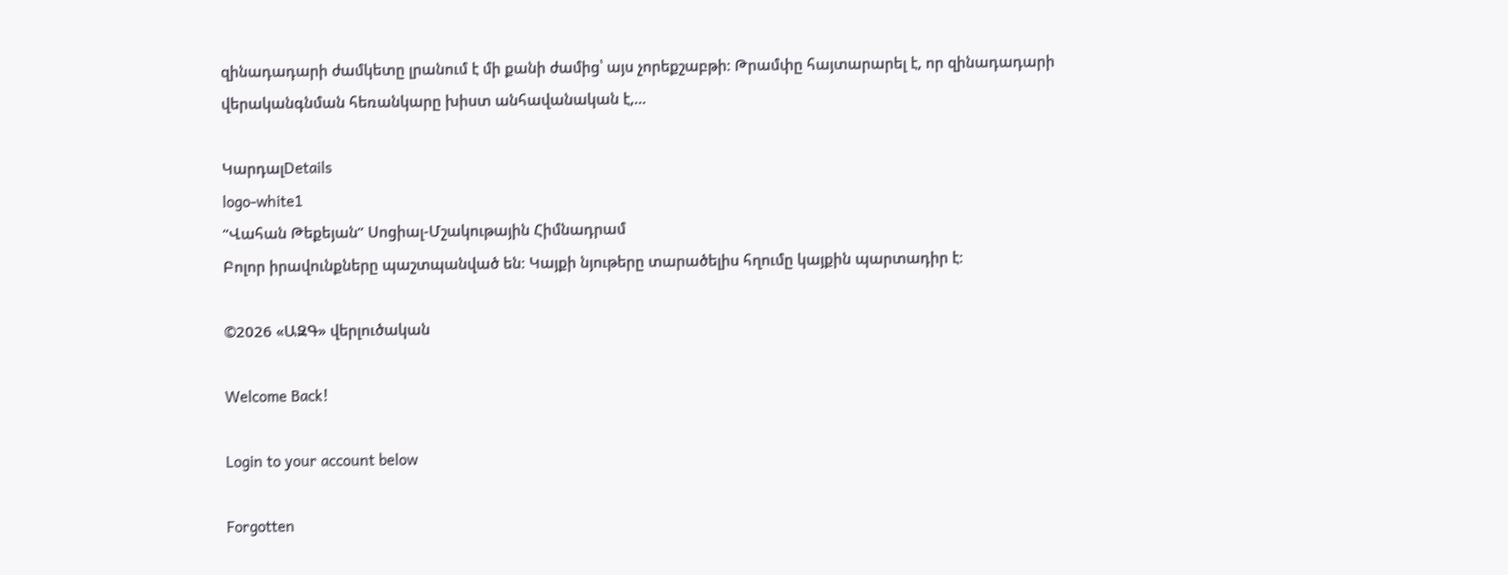զինադադարի ժամկետը լրանում է մի քանի ժամից՝ այս չորեքշաբթի։ Թրամփը հայտարարել է, որ զինադադարի վերականգնման հեռանկարը խիստ անհավանական է,...

ԿարդալDetails
logo-white1
“Վահան Թեքեյան” Սոցիալ-Մշակութային Հիմնադրամ
Բոլոր իրավունքները պաշտպանված են։ Կայքի նյութերը տարածելիս հղումը կայքին պարտադիր է։

©2026 «ԱԶԳ» վերլուծական

Welcome Back!

Login to your account below

Forgotten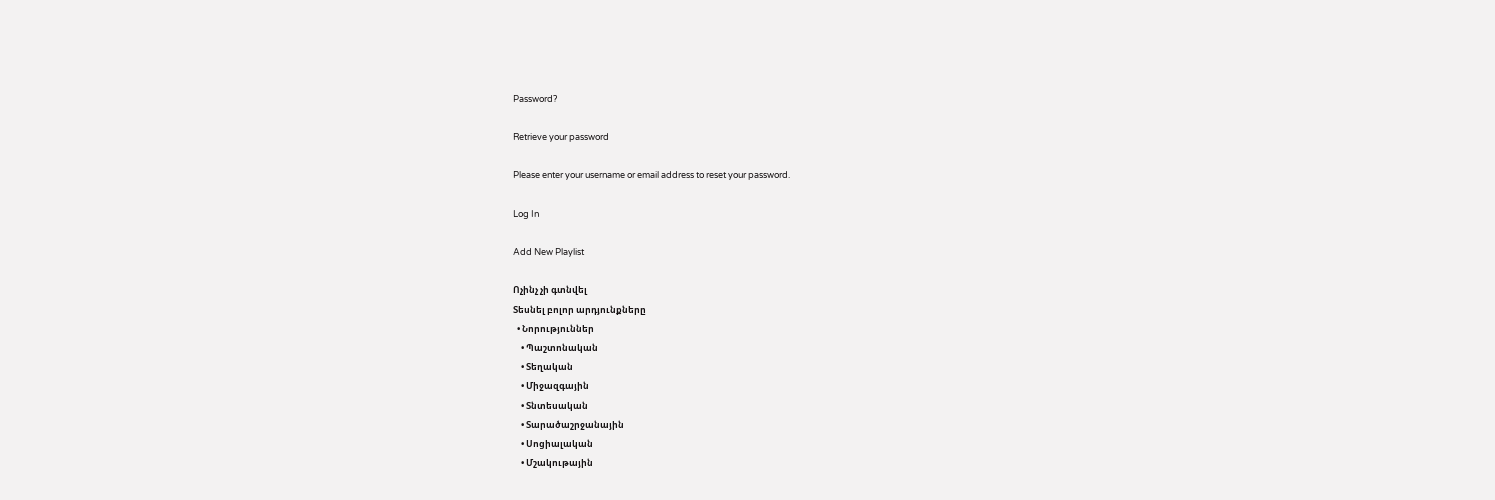Password?

Retrieve your password

Please enter your username or email address to reset your password.

Log In

Add New Playlist

Ոչինչ չի գտնվել
Տեսնել բոլոր արդյունքները
  • Նորություններ
    • Պաշտոնական
    • Տեղական
    • Միջազգային
    • Տնտեսական
    • Տարածաշրջանային
    • Սոցիալական
    • Մշակութային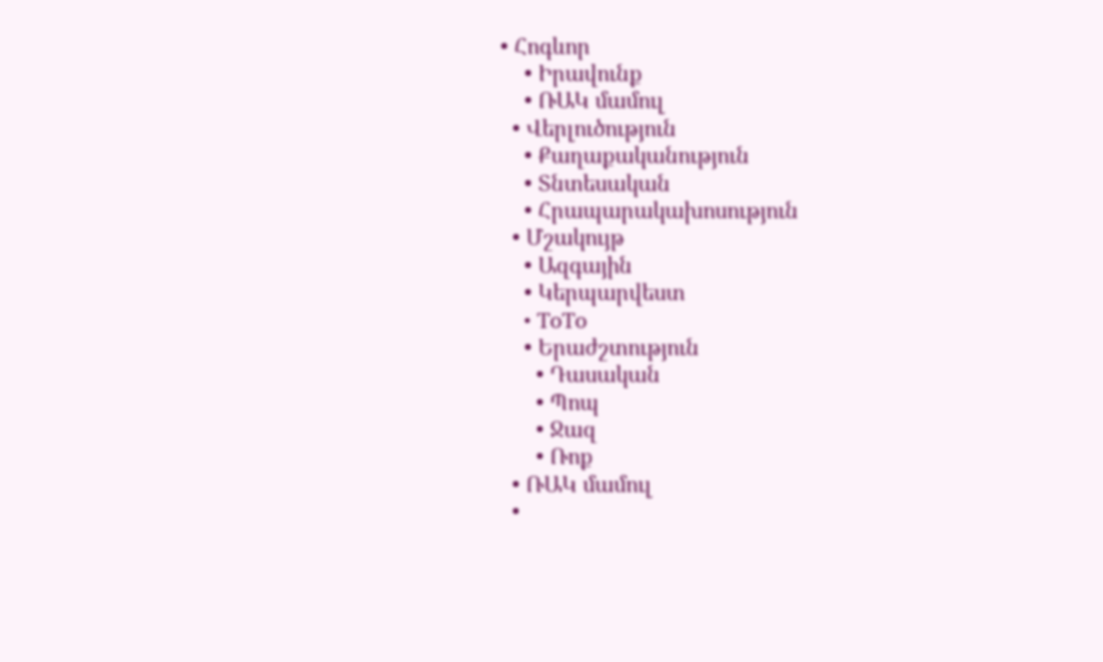• Հոգևոր
    • Իրավունք
    • ՌԱԿ մամուլ
  • Վերլուծություն
    • Քաղաքականություն
    • Տնտեսական
    • Հրապարակախոսություն
  • Մշակույթ
    • Ազգային
    • Կերպարվեստ
    • ToTo
    • Երաժշտություն
      • Դասական
      • Պոպ
      • Ջազ
      • Ռոք
  • ՌԱԿ մամուլ
  •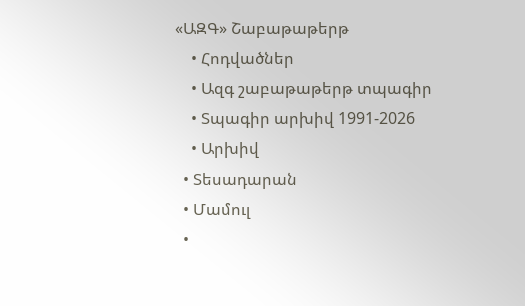«ԱԶԳ» Շաբաթաթերթ
    • Հոդվածներ
    • Ազգ շաբաթաթերթ տպագիր
    • Տպագիր արխիվ 1991-2026
    • Արխիվ
  • Տեսադարան
  • Մամուլ
  •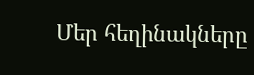Մեր հեղինակները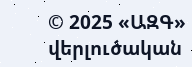© 2025 «ԱԶԳ» վերլուծական